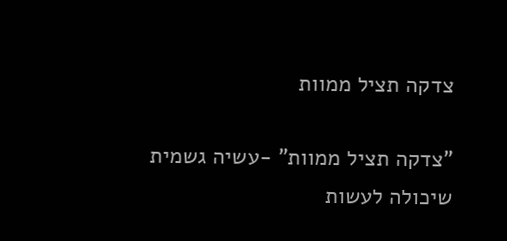צדקה תציל ממוות

"צדקה תציל ממוות" -עשיה גשמית שיכולה לעשות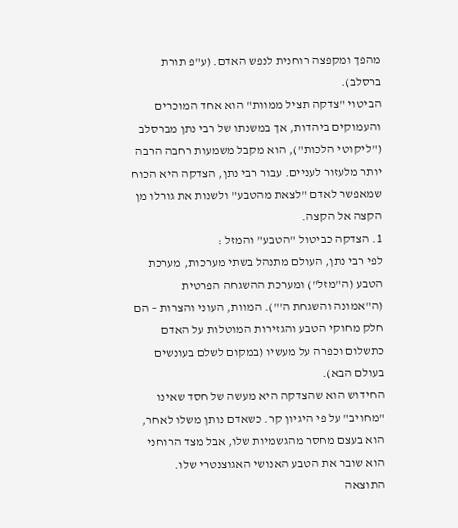מהפך ומקפצה רוחנית לנפש האדם. (ע"פ תורת ברסלב).
הביטוי "צדקה תציל ממוות" הוא אחד המוכרים והעמוקים ביהדות, אך במשנתו של רבי נתן מברסלב ("ליקוטי הלכות"), הוא מקבל משמעות רחבה הרבה יותר מלעזור לעניים. עבור רבי נתן, הצדקה היא הכוח שמאפשר לאדם "לצאת מהטבע" ולשנות את גורלו מן הקצה אל הקצה.
1. הצדקה כביטול "הטבע" והמזל :
לפי רבי נתן, העולם מתנהל בשתי מערכות, מערכת הטבע (ה"מזל") ומערכת ההשגחה הפרטית (ה"אמונה והשגחת ה'"). המוות, העוני והצרות – הם חלק מחוקי הטבע והגזירות המוטלות על האדם כתשלום וכפרה על מעשיו (במקום לשלם בעונשים בעולם הבא).
החידוש הוא שהצדקה היא מעשה של חסד שאינו "מחויב" על פי היגיון קר. כשאדם נותן משלו לאחר, הוא בעצם מחסר מהגשמיות שלו, אבל מצד הרוחני הוא שובר את הטבע האנושי האגוצנטרי שלו.
התוצאה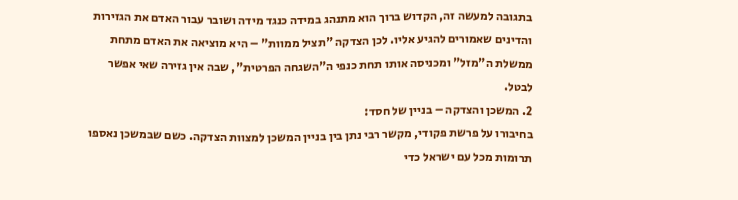בתגובה למעשה זה, הקדוש ברוך הוא מתנהג במידה כנגד מידה ושובר עבור האדם את הגזירות והדינים שאמורים להגיע אליו. לכן הצדקה "תציל ממוות" – היא מוציאה את האדם מתחת ממשלת ה"מזל" ומכניסה אותו תחת כנפי ה"השגחה הפרטית", שבה אין גזירה שאי אפשר לבטל.
2. המשכן והצדקה – בניין של חסד:
בחיבורו על פרשת פקודי, מקשר רבי נתן בין בניין המשכן למצוות הצדקה. כשם שבמשכן נאספו תרומות מכל עם ישראל כדי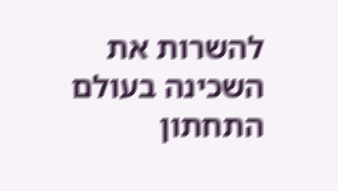להשרות את השכינה בעולם התחתון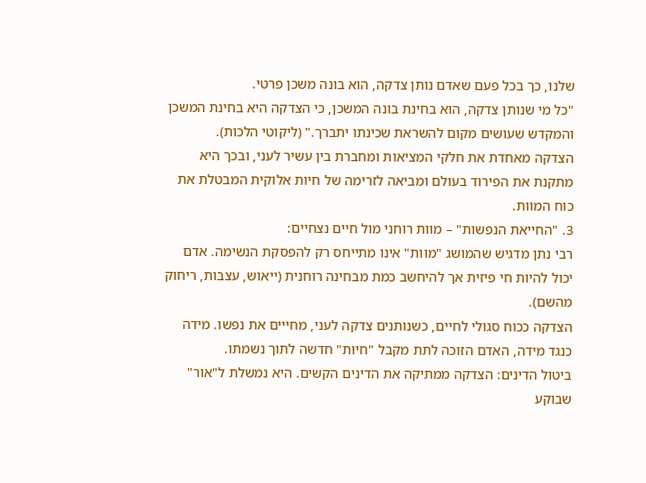שלנו, כך בכל פעם שאדם נותן צדקה, הוא בונה משכן פרטי.
"כל מי שנותן צדקה, הוא בחינת בונה המשכן, כי הצדקה היא בחינת המשכן והמקדש שעושים מקום להשראת שכינתו יתברך." (ליקוטי הלכות).
הצדקה מאחדת את חלקי המציאות ומחברת בין עשיר לעני, ובכך היא מתקנת את הפירוד בעולם ומביאה לזרימה של חיות אלוקית המבטלת את כוח המוות.
3. "החייאת הנפשות" – מוות רוחני מול חיים נצחיים:
רבי נתן מדגיש שהמושג "מוות" אינו מתייחס רק להפסקת הנשימה. אדם יכול להיות חי פיזית אך להיחשב כמת מבחינה רוחנית (ייאוש, עצבות, ריחוק מהשם).
הצדקה ככוח סגולי לחיים, כשנותנים צדקה לעני, מחייים את נפשו. מידה כנגד מידה, האדם הזוכה לתת מקבל "חיוּת" חדשה לתוך נשמתו.
ביטול הדינים: הצדקה ממתיקה את הדינים הקשים. היא נמשלת ל"אור" שבוקע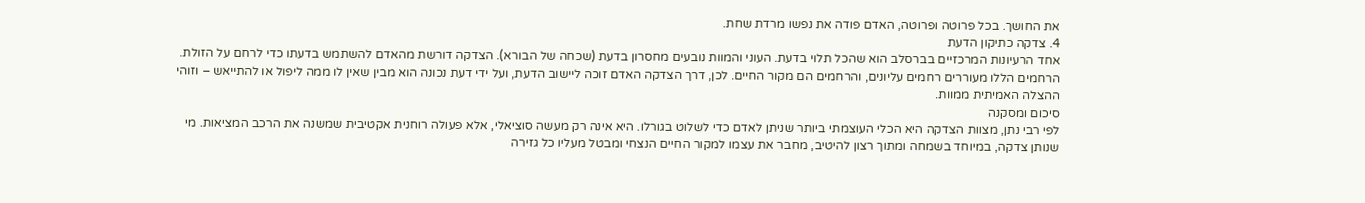את החושך. בכל פרוטה ופרוטה, האדם פודה את נפשו מרדת שחת.
4. צדקה כתיקון הדעת
אחד הרעיונות המרכזיים בברסלב הוא שהכל תלוי בדעת. העוני והמוות נובעים מחסרון בדעת (שכחה של הבורא). הצדקה דורשת מהאדם להשתמש בדעתו כדי לרחם על הזולת. הרחמים הללו מעוררים רחמים עליונים, והרחמים הם מקור החיים. לכן, דרך הצדקה האדם זוכה ליישוב הדעת, ועל ידי דעת נכונה הוא מבין שאין לו ממה ליפול או להתייאש – וזוהי ההצלה האמיתית ממוות.
סיכום ומסקנה
לפי רבי נתן, מצוות הצדקה היא הכלי העוצמתי ביותר שניתן לאדם כדי לשלוט בגורלו. היא אינה רק מעשה סוציאלי, אלא פעולה רוחנית אקטיבית שמשנה את הרכב המציאות. מי שנותן צדקה, במיוחד בשמחה ומתוך רצון להיטיב, מחבר את עצמו למקור החיים הנצחי ומבטל מעליו כל גזירה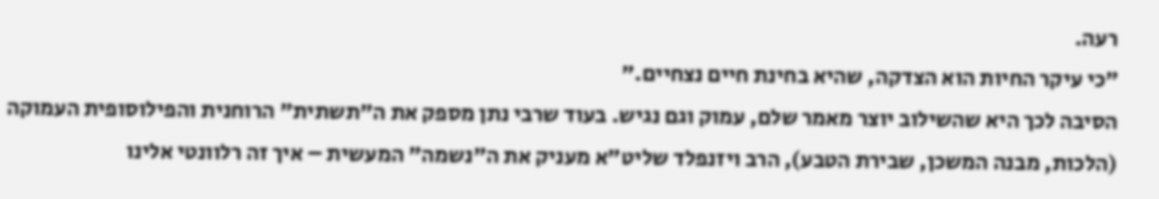רעה.
"כי עיקר החיות הוא הצדקה, שהיא בחינת חיים נצחיים."
הסיבה לכך היא שהשילוב יוצר מאמר שלם, עמוק וגם נגיש. בעוד שרבי נתן מספק את ה"תשתית" הרוחנית והפילוסופית העמוקה (הלכות, מבנה המשכן, שבירת הטבע), הרב ויזנפלד שליט"א מעניק את ה"נשמה" המעשית – איך זה רלוונטי אלינו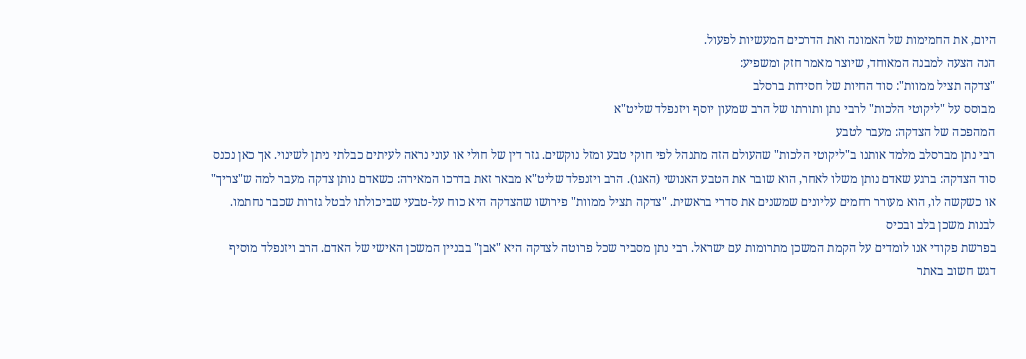היום, את החמימות של האמונה ואת הדרכים המעשיות לפעול.
הנה הצעה למבנה המאוחד, שיוצר מאמר חזק ומשפיע:
"צדקה תציל ממוות": סוד החיות של חסידות ברסלב
מבוסס על "ליקוטי הלכות" לרבי נתן ותורתו של הרב שמעון יוסף ויזנפלד שליט"א
המהפכה של הצדקה: מעבר לטבע
רבי נתן מברסלב מלמד אותנו ב"ליקוטי הלכות" שהעולם הזה מתנהל לפי חוקי טבע ומזל נוקשים. גזר דין של חולי או עוני נראה לעיתים כבלתי ניתן לשינוי. אך כאן נכנס סוד הצדקה: ברגע שאדם נותן משלו לאחר, הוא שובר את הטבע האנושי (האגו). הרב ויזנפלד שליט"א מבאר זאת בדרכו המאירה: כשאדם נותן צדקה מעבר למה ש"צריך" או כשקשה לו, הוא מעורר רחמים עליונים שמשנים את סדרי בראשית. "צדקה תציל ממוות" פירושו שהצדקה היא כוח על-טבעי שביכולתו לבטל גזרות שכבר נחתמו.
לבנות משכן בלב ובכיס
בפרשת פקודי אנו לומדים על הקמת המשכן מתרומות עם ישראל. רבי נתן מסביר שכל פרוטה לצדקה היא "אבן" בבניין המשכן האישי של האדם. הרב ויזנפלד מוסיף דגש חשוב באתר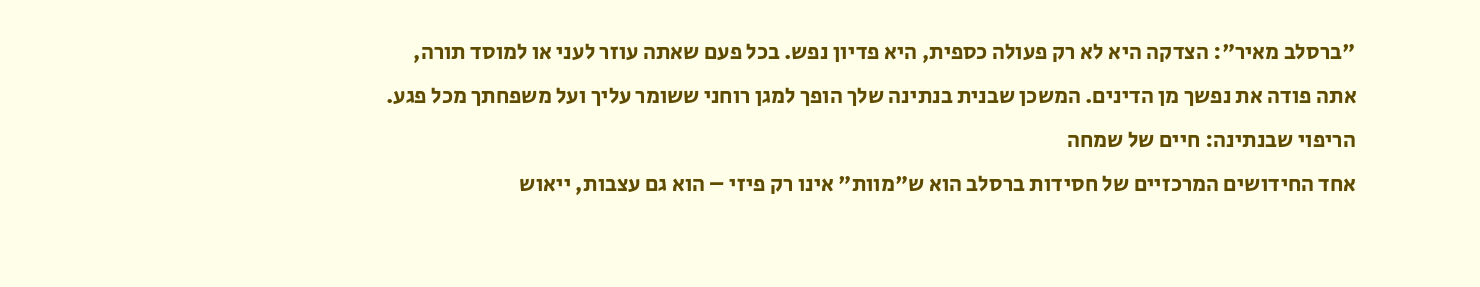"ברסלב מאיר": הצדקה היא לא רק פעולה כספית, היא פדיון נפש. בכל פעם שאתה עוזר לעני או למוסד תורה, אתה פודה את נפשך מן הדינים. המשכן שבנית בנתינה שלך הופך למגן רוחני ששומר עליך ועל משפחתך מכל פגע.
הריפוי שבנתינה: חיים של שמחה
אחד החידושים המרכזיים של חסידות ברסלב הוא ש"מוות" אינו רק פיזי – הוא גם עצבות, ייאוש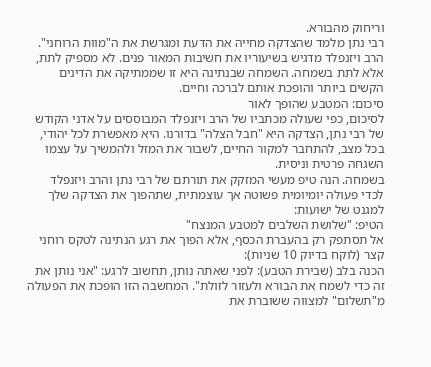וריחוק מהבורא.
רבי נתן מלמד שהצדקה מחייה את הדעת ומגרשת את ה"מוות הרוחני".
הרב ויזנפלד מדגיש בשיעוריו את חשיבות המאור פנים. לא מספיק לתת, אלא לתת בשמחה. השמחה שבנתינה היא זו שממתיקה את הדינים הקשים ביותר והופכת אותם לברכה וחיים.
סיכום: המטבע שהופך לאור
לסיכום, כפי שעולה מכתביו של הרב ויזנפלד המבוססים על אדני הקודש של רבי נתן, הצדקה היא "חבל הצלה" בדורנו. היא מאפשרת לכל יהודי, בכל מצב, להתחבר למקור החיים, לשבור את המזל ולהמשיך על עצמו השגחה פרטית וניסית.
בשמחה. הנה טיפ מעשי המזקק את תורתם של רבי נתן והרב ויזנפלד לכדי פעולה יומיומית פשוטה אך עוצמתית, שתהפוך את הצדקה שלך למגנט של ישועות:
הטיפ: "שלושת השלבים למטבע המנצח"
אל תסתפק רק בהעברת הכסף, אלא הפוך את רגע הנתינה לטקס רוחני קצר (לוקח בדיוק 10 שניות):
הכנה בלב (שבירת הטבע): לפני שאתה נותן, תחשוב לרגע: "אני נותן את זה כדי לשמח את הבורא ולעזור לזולת". המחשבה הזו הופכת את הפעולה מ"תשלום" למצווה ששוברת את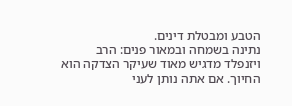הטבע ומבטלת דינים.
נתינה בשמחה ובמאור פנים: הרב ויזנפלד מדגיש מאוד שעיקר הצדקה הוא החיוך. אם אתה נותן לעני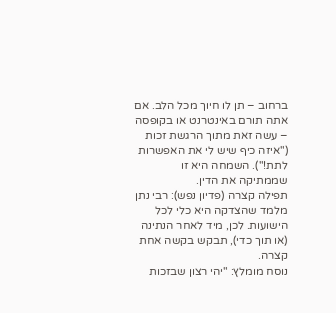ברחוב – תן לו חיוך מכל הלב. אם אתה תורם באינטרנט או בקופסה – עשה זאת מתוך הרגשת זכות ("איזה כיף שיש לי את האפשרות לתת!"). השמחה היא זו שממתיקה את הדין.
תפילה קצרה (פדיון נפש): רבי נתן מלמד שהצדקה היא כלי לכל הישועות. לכן, מיד לאחר הנתינה (או תוך כדי), תבקש בקשה אחת קצרה.
נוסח מומלץ: "יהי רצון שבזכות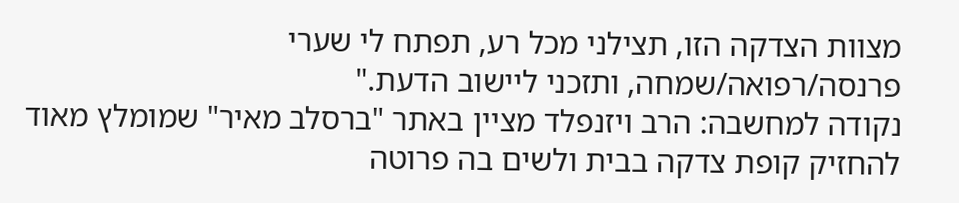מצוות הצדקה הזו, תצילני מכל רע, תפתח לי שערי פרנסה/רפואה/שמחה, ותזכני ליישוב הדעת."
נקודה למחשבה: הרב ויזנפלד מציין באתר "ברסלב מאיר" שמומלץ מאוד להחזיק קופת צדקה בבית ולשים בה פרוטה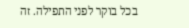בכל בוקר לפני התפילה. זה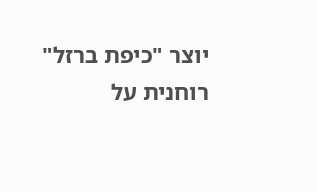יוצר "כיפת ברזל" רוחנית על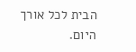הבית לכל אורך היום.